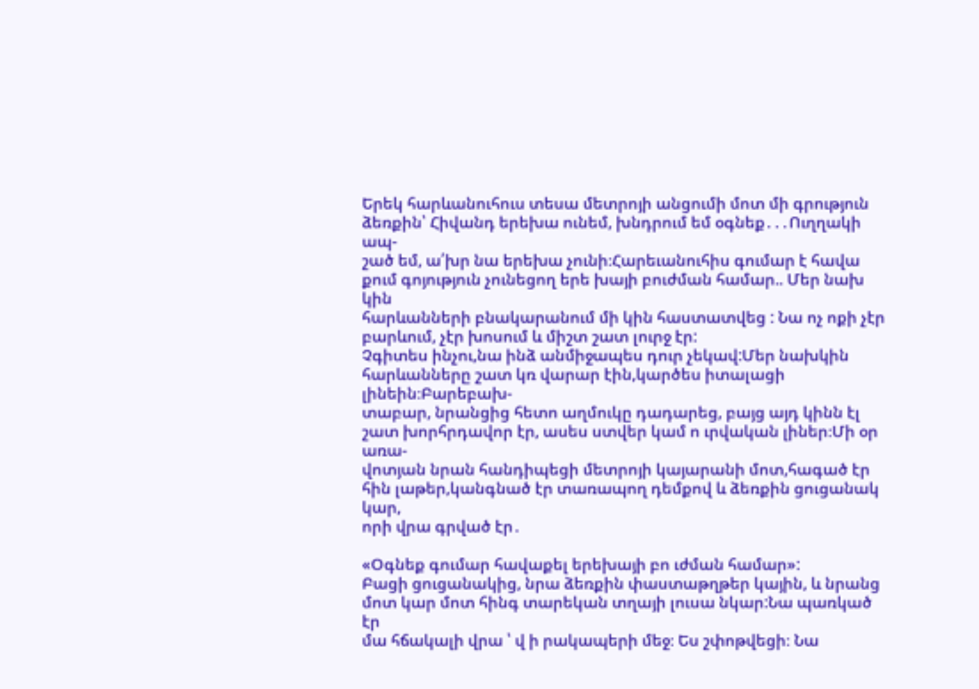Երեկ հարևանուհուս տեսա մետրոյի անցումի մոտ մի գրություն ձեռքին՝ Հիվանդ երեխա ունեմ, խնդրում եմ օգնեք․․․Ուղղակի ապ-
շած եմ, ա՛խր նա երեխա չունի։Հարեւանուհիս գումար է հավա քում գոյություն չունեցող երե խայի բուժման համար.. Մեր նախ կին
հարևանների բնակարանում մի կին հաստատվեց : Նա ոչ ոքի չէր բարևում, չէր խոսում և միշտ շատ լուրջ էր:
Չգիտես ինչու,նա ինձ անմիջապես դուր չեկավ:Մեր նախկին հարևանները շատ կռ վարար էին,կարծես իտալացի լինեին։Բարեբախ-
տաբար, նրանցից հետո աղմուկը դադարեց, բայց այդ կինն էլ շատ խորհրդավոր էր, ասես ստվեր կամ ո ւրվական լիներ։Մի օր առա-
վոտյան նրան հանդիպեցի մետրոյի կայարանի մոտ,հագած էր հին լաթեր,կանգնած էր տառապող դեմքով և ձեռքին ցուցանակ կար,
որի վրա գրված էր․

«Օգնեք գումար հավաքել երեխայի բո ւժման համար»:
Բացի ցուցանակից, նրա ձեռքին փաստաթղթեր կային, և նրանց մոտ կար մոտ հինգ տարեկան տղայի լուսա նկար:Նա պառկած էր
մա հճակալի վրա ՝ վ ի րակապերի մեջ։ Ես շփոթվեցի։ Նա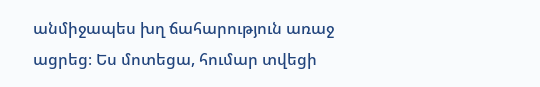անմիջապես խղ ճահարություն առաջ ացրեց։ Ես մոտեցա, հումար տվեցի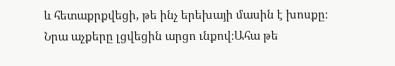և հետաքրքվեցի, թե ինչ երեխայի մասին է խոսքը։ Նրա աչքերը լցվեցին արցո ւնքով։Ահա թե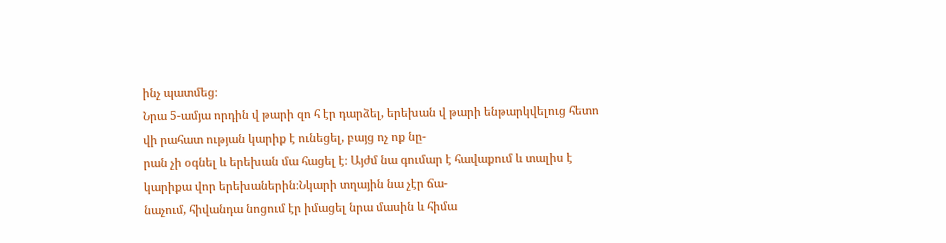ինչ պատմեց։
Նրա 5-ամյա որդին վ թարի զո հ էր դարձել, երեխան վ թարի ենթարկվելուց հետո վի րահատ ության կարիք է ունեցել, բայց ոչ ոք նը-
րան չի օգնել և երեխան մա հացել է։ Այժմ նա գումար է հավաքում և տալիս է կարիքա վոր երեխաներին։Նկարի տղային նա չէր ճա-
նաչում, հիվանդա նոցում էր իմացել նրա մասին և հիմա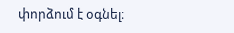փորձում է օգնել։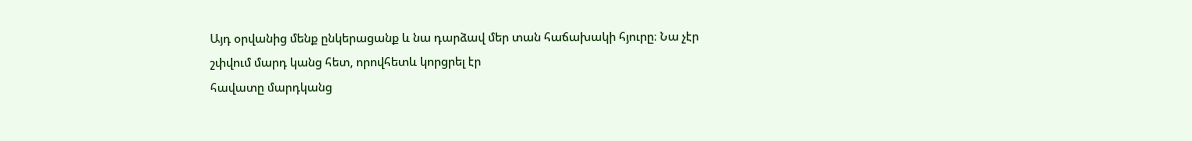Այդ օրվանից մենք ընկերացանք և նա դարձավ մեր տան հաճախակի հյուրը։ Նա չէր շփվում մարդ կանց հետ, որովհետև կորցրել էր
հավատը մարդկանց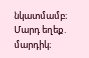նկատմամբ։ Մարդ եղեք․ մարդիկ։